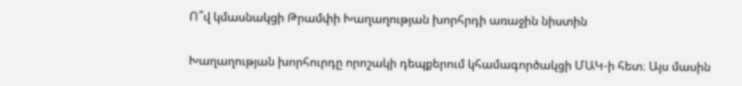Ո՞վ կմասնակցի Թրամփի Խաղաղության խորհրդի առաջին նիստին

Խաղաղության խորհուրդը որոշակի դեպքերում կհամագործակցի ՄԱԿ-ի հետ։ Այս մասին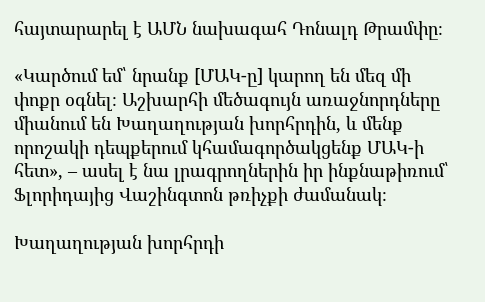հայտարարել է ԱՄՆ նախագահ Դոնալդ Թրամփը։

«Կարծում եմ՝ նրանք [ՄԱԿ-ը] կարող են մեզ մի փոքր օգնել։ Աշխարհի մեծագույն առաջնորդները միանում են Խաղաղության խորհրդին, և մենք որոշակի դեպքերում կհամագործակցենք ՄԱԿ-ի հետ», – ասել է նա լրագրողներին իր ինքնաթիռում՝ Ֆլորիդայից Վաշինգտոն թռիչքի ժամանակ։

Խաղաղության խորհրդի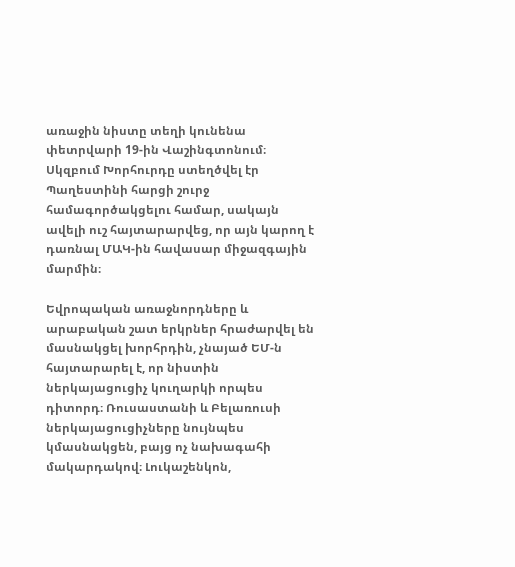առաջին նիստը տեղի կունենա փետրվարի 19-ին Վաշինգտոնում։ Սկզբում Խորհուրդը ստեղծվել էր Պաղեստինի հարցի շուրջ համագործակցելու համար, սակայն ավելի ուշ հայտարարվեց, որ այն կարող է դառնալ ՄԱԿ-ին հավասար միջազգային մարմին։

Եվրոպական առաջնորդները և արաբական շատ երկրներ հրաժարվել են մասնակցել խորհրդին, չնայած ԵՄ-ն հայտարարել է, որ նիստին ներկայացուցիչ կուղարկի որպես դիտորդ։ Ռուսաստանի և Բելառուսի ներկայացուցիչները նույնպես կմասնակցեն, բայց ոչ նախագահի մակարդակով։ Լուկաշենկոն,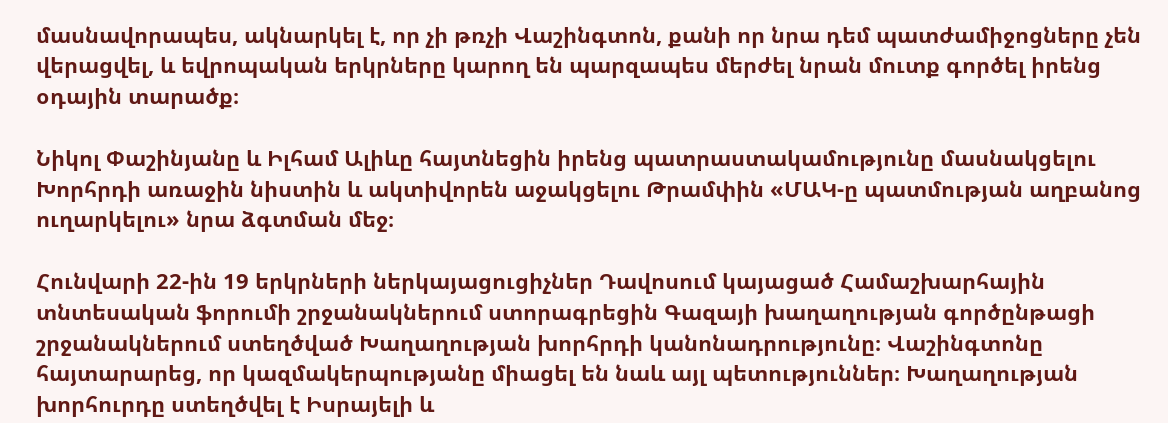մասնավորապես, ակնարկել է, որ չի թռչի Վաշինգտոն, քանի որ նրա դեմ պատժամիջոցները չեն վերացվել, և եվրոպական երկրները կարող են պարզապես մերժել նրան մուտք գործել իրենց օդային տարածք։

Նիկոլ Փաշինյանը և Իլհամ Ալիևը հայտնեցին իրենց պատրաստակամությունը մասնակցելու Խորհրդի առաջին նիստին և ակտիվորեն աջակցելու Թրամփին «ՄԱԿ-ը պատմության աղբանոց ուղարկելու» նրա ձգտման մեջ։

Հունվարի 22-ին 19 երկրների ներկայացուցիչներ Դավոսում կայացած Համաշխարհային տնտեսական ֆորումի շրջանակներում ստորագրեցին Գազայի խաղաղության գործընթացի շրջանակներում ստեղծված Խաղաղության խորհրդի կանոնադրությունը։ Վաշինգտոնը հայտարարեց, որ կազմակերպությանը միացել են նաև այլ պետություններ։ Խաղաղության խորհուրդը ստեղծվել է Իսրայելի և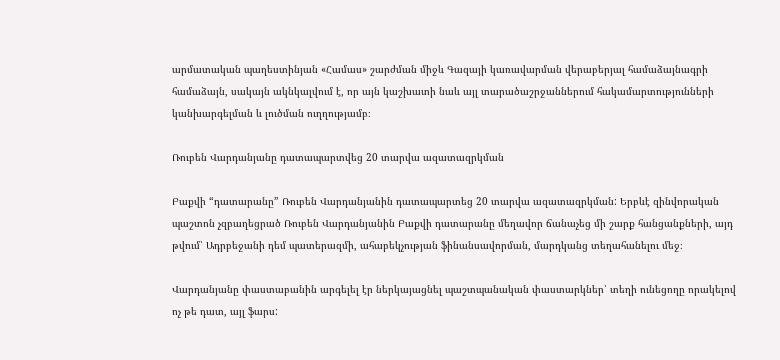արմատական պաղեստինյան «Համաս» շարժման միջև Գազայի կառավարման վերաբերյալ համաձայնագրի համաձայն, սակայն ակնկալվում է, որ այն կաշխատի նաև այլ տարածաշրջաններում հակամարտությունների կանխարգելման և լուծման ուղղությամբ։

Ռուբեն Վարդանյանը դատապարտվեց 20 տարվա ազատազրկման

Բաքվի “դատարանը” Ռուբեն Վարդանյանին դատապարտեց 20 տարվա ազատազրկման: Երբևէ զինվորական պաշտոն չզբաղեցրած Ռուբեն Վարդանյանին Բաքվի դատարանը մեղավոր ճանաչեց մի շարք հանցանքների, այդ թվում՝ Ադրբեջանի դեմ պատերազմի, ահաբեկչության ֆինանսավորման, մարդկանց տեղահանելու մեջ։

Վարդանյանը փաստաբանին արգելել էր ներկայացնել պաշտպանական փաստարկներ՝ տեղի ունեցողը որակելով ոչ թե դատ, այլ ֆարս: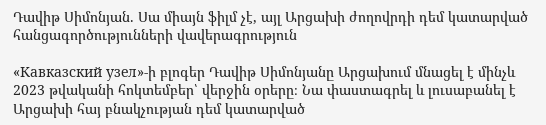Դավիթ Սիմոնյան. Սա միայն ֆիլմ չէ, այլ Արցախի ժողովրդի դեմ կատարված հանցագործությունների վավերագրություն

«Кавказский узел»-ի բլոգեր Դավիթ Սիմոնյանը Արցախում մնացել է մինչև 2023 թվականի հոկտեմբեր՝ վերջին օրերը։ Նա փաստագրել և լուսաբանել է Արցախի հայ բնակչության դեմ կատարված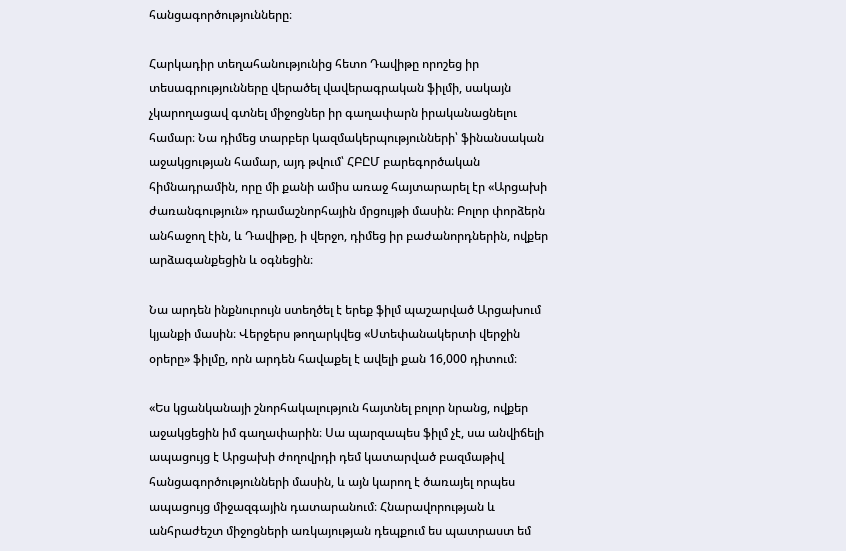հանցագործությունները։

Հարկադիր տեղահանությունից հետո Դավիթը որոշեց իր տեսագրությունները վերածել վավերագրական ֆիլմի, սակայն չկարողացավ գտնել միջոցներ իր գաղափարն իրականացնելու համար։ Նա դիմեց տարբեր կազմակերպությունների՝ ֆինանսական աջակցության համար, այդ թվում՝ ՀԲԸՄ բարեգործական հիմնադրամին, որը մի քանի ամիս առաջ հայտարարել էր «Արցախի ժառանգություն» դրամաշնորհային մրցույթի մասին։ Բոլոր փորձերն անհաջող էին, և Դավիթը, ի վերջո, դիմեց իր բաժանորդներին, ովքեր արձագանքեցին և օգնեցին։

Նա արդեն ինքնուրույն ստեղծել է երեք ֆիլմ պաշարված Արցախում կյանքի մասին։ Վերջերս թողարկվեց «Ստեփանակերտի վերջին օրերը» ֆիլմը, որն արդեն հավաքել է ավելի քան 16,000 դիտում։

«Ես կցանկանայի շնորհակալություն հայտնել բոլոր նրանց, ովքեր աջակցեցին իմ գաղափարին։ Սա պարզապես ֆիլմ չէ, սա անվիճելի ապացույց է Արցախի ժողովրդի դեմ կատարված բազմաթիվ հանցագործությունների մասին, և այն կարող է ծառայել որպես ապացույց միջազգային դատարանում։ Հնարավորության և անհրաժեշտ միջոցների առկայության դեպքում ես պատրաստ եմ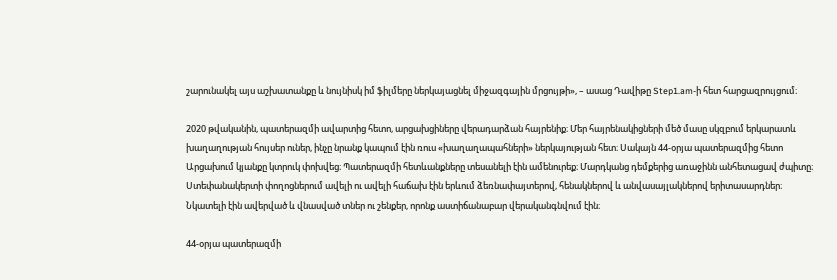շարունակել այս աշխատանքը և նույնիսկ իմ ֆիլմերը ներկայացնել միջազգային մրցույթի», – ասաց Դավիթը Step1.am-ի հետ հարցազրույցում։

2020 թվականին, պատերազմի ավարտից հետո, արցախցիները վերադարձան հայրենիք։ Մեր հայրենակիցների մեծ մասը սկզբում երկարատև խաղաղության հույսեր ուներ, ինչը նրանք կապում էին ռուս «խաղաղապահների» ներկայության հետ։ Սակայն 44-օրյա պատերազմից հետո Արցախում կյանքը կտրուկ փոխվեց։ Պատերազմի հետևանքները տեսանելի էին ամենուրեք։ Մարդկանց դեմքերից առաջինն անհետացավ ժպիտը։ Ստեփանակերտի փողոցներում ավելի ու ավելի հաճախ էին երևում ձեռնափայտերով, հենակներով և անվասայլակներով երիտասարդներ։ Նկատելի էին ավերված և վնասված տներ ու շենքեր, որոնք աստիճանաբար վերականգնվում էին։

44-օրյա պատերազմի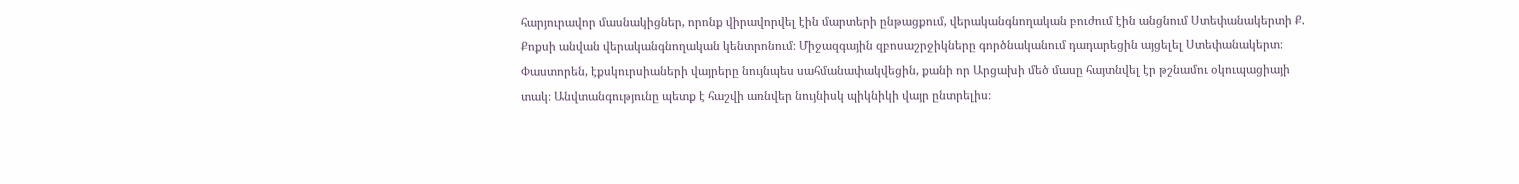հարյուրավոր մասնակիցներ, որոնք վիրավորվել էին մարտերի ընթացքում, վերականգնողական բուժում էին անցնում Ստեփանակերտի Ք. Քոքսի անվան վերականգնողական կենտրոնում։ Միջազգային զբոսաշրջիկները գործնականում դադարեցին այցելել Ստեփանակերտ։ Փաստորեն, էքսկուրսիաների վայրերը նույնպես սահմանափակվեցին, քանի որ Արցախի մեծ մասը հայտնվել էր թշնամու օկուպացիայի տակ։ Անվտանգությունը պետք է հաշվի առնվեր նույնիսկ պիկնիկի վայր ընտրելիս։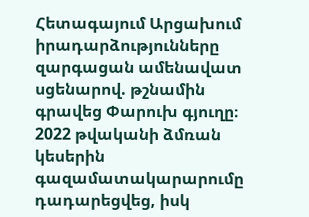Հետագայում Արցախում իրադարձությունները զարգացան ամենավատ սցենարով. թշնամին գրավեց Փարուխ գյուղը։ 2022 թվականի ձմռան կեսերին գազամատակարարումը դադարեցվեց, իսկ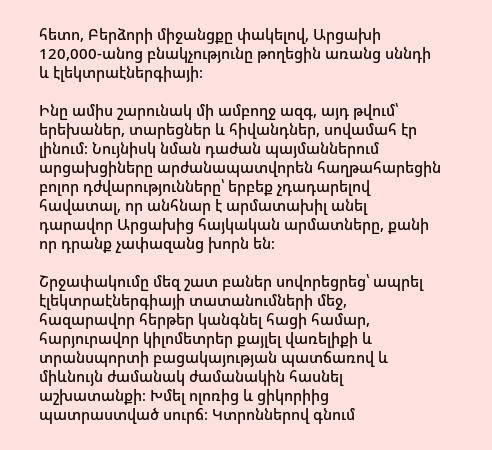հետո, Բերձորի միջանցքը փակելով, Արցախի 120,000-անոց բնակչությունը թողեցին առանց սննդի և էլեկտրաէներգիայի։

Ինը ամիս շարունակ մի ամբողջ ազգ, այդ թվում՝ երեխաներ, տարեցներ և հիվանդներ, սովամահ էր լինում։ Նույնիսկ նման դաժան պայմաններում արցախցիները արժանապատվորեն հաղթահարեցին բոլոր դժվարությունները՝ երբեք չդադարելով հավատալ, որ անհնար է արմատախիլ անել դարավոր Արցախից հայկական արմատները, քանի որ դրանք չափազանց խորն են։

Շրջափակումը մեզ շատ բաներ սովորեցրեց՝ ապրել էլեկտրաէներգիայի տատանումների մեջ, հազարավոր հերթեր կանգնել հացի համար, հարյուրավոր կիլոմետրեր քայլել վառելիքի և տրանսպորտի բացակայության պատճառով և միևնույն ժամանակ ժամանակին հասնել աշխատանքի։ Խմել ոլոռից և ցիկորիից պատրաստված սուրճ։ Կտրոններով գնում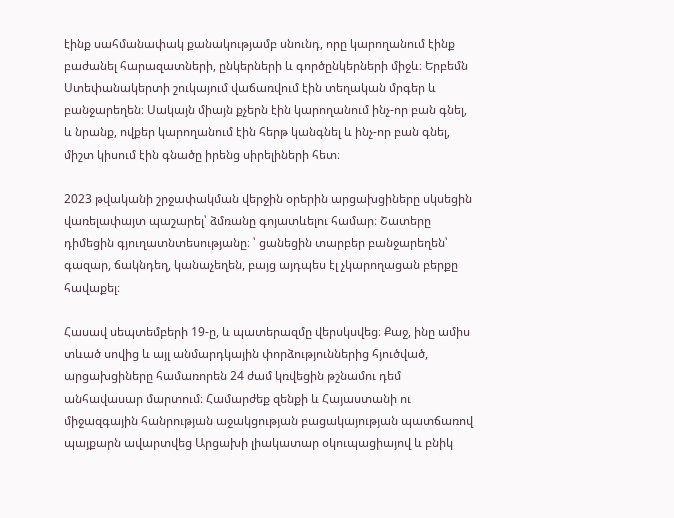էինք սահմանափակ քանակությամբ սնունդ, որը կարողանում էինք բաժանել հարազատների, ընկերների և գործընկերների միջև։ Երբեմն Ստեփանակերտի շուկայում վաճառվում էին տեղական մրգեր և բանջարեղեն։ Սակայն միայն քչերն էին կարողանում ինչ-որ բան գնել, և նրանք, ովքեր կարողանում էին հերթ կանգնել և ինչ-որ բան գնել, միշտ կիսում էին գնածը իրենց սիրելիների հետ։

2023 թվականի շրջափակման վերջին օրերին արցախցիները սկսեցին վառելափայտ պաշարել՝ ձմռանը գոյատևելու համար։ Շատերը դիմեցին գյուղատնտեսությանը։ ՝ ցանեցին տարբեր բանջարեղեն՝ գազար, ճակնդեղ, կանաչեղեն, բայց այդպես էլ չկարողացան բերքը հավաքել։

Հասավ սեպտեմբերի 19-ը, և պատերազմը վերսկսվեց։ Քաջ, ինը ամիս տևած սովից և այլ անմարդկային փորձություններից հյուծված, արցախցիները համառորեն 24 ժամ կռվեցին թշնամու դեմ անհավասար մարտում։ Համարժեք զենքի և Հայաստանի ու միջազգային հանրության աջակցության բացակայության պատճառով պայքարն ավարտվեց Արցախի լիակատար օկուպացիայով և բնիկ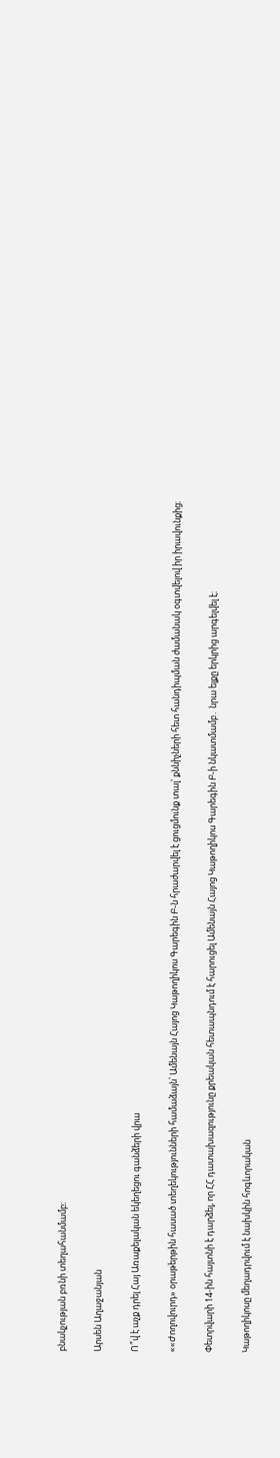բնակչության բռնի տեղահանմամբ։

Արսեն Աղաջանյան

Ո՞վ է աչք դրել Հայ Առաքելական եկեղեցու գանձերի վրա

««Ժողովուրդ» օրաթերթին հասած տեղեկությունների համաձայն՝ Ամենայն Հայոց Կաթողիկոս Գարեգին Բ-ն հրաժարվել է ցուցմունք տալ՝ քննիչների հետ հանդիպման ժամանակ օգտվելով իր իրավունքից։

Փետրվարի 14-ին հայտնի է դարձել, որ ՀՀ դատախազությունը քրեական հետապնդում է հարուցել Ամենայն Հայոց Կաթողիկոս Գարեգին Բ-ի նկատմամբ․ նրա ելքը երկրից արգելվել է։

Կաթողիկոսը մեղադրվում է նախկին հոգևորական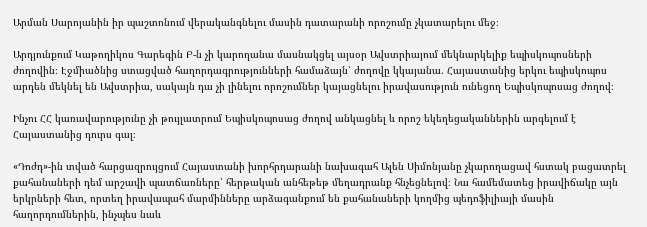Արման Սարոյանին իր պաշտոնում վերականգնելու մասին դատարանի որոշումը չկատարելու մեջ։

Արդյունքում Կաթողիկոս Գարեգին Բ-ն չի կարողանա մասնակցել այսօր Ավստրիայում մեկնարկելիք եպիսկոպոսների ժողովին։ Էջմիածնից ստացված հաղորդագրությունների համաձայն՝ ժողովը կկայանա. Հայաստանից երկու եպիսկոպոս արդեն մեկնել են Ավստրիա, սակայն դա չի լինելու որոշումներ կայացնելու իրավասություն ունեցող Եպիսկոպոսաց ժողով։

Ինչու ՀՀ կառավարությունը չի թույլատրում Եպիսկոպոսաց ժողով անկացնել և որոշ եկեղեցականներին արգելում է Հայաստանից դուրս գալ։

«Դոժդ»-ին տված հարցազրույցում Հայաստանի խորհրդարանի նախագահ Ալեն Սիմոնյանը չկարողացավ հստակ բացատրել քահանաների դեմ արշավի պատճառները՝ հերթական անհեթեթ մեղադրանք հնչեցնելով։ Նա համեմատեց իրավիճակը այն երկրների հետ, որտեղ իրավապահ մարմինները արձագանքում են քահանաների կողմից պեդոֆիլիայի մասին հաղորդումներին, ինչպես նաև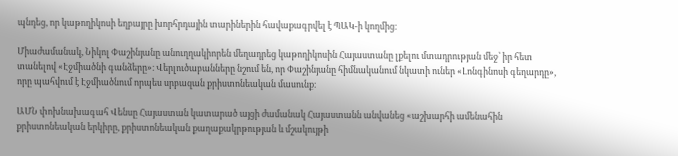պնդեց, որ կաթողիկոսի եղբայրը խորհրդային տարիներին հավաքագրվել է ՊԱԿ-ի կողմից։

Միաժամանակ, Նիկոլ Փաշինյանը անուղղակիորեն մեղադրեց կաթողիկոսին Հայաստանը լքելու մտադրության մեջ՝ իր հետ տանելով «Էջմիածնի գանձերը»։ Վերլուծաբանները նշում են, որ Փաշինյանը հիմնականում նկատի ուներ «Լոնգինոսի գեղարդը», որը պահվում է Էջմիածնում որպես սրբազան քրիստոնեական մասունք։

ԱՄՆ փոխնախագահ Վենսը Հայաստան կատարած այցի ժամանակ Հայաստանն անվանեց «աշխարհի ամենահին քրիստոնեական երկիրը, քրիստոնեական քաղաքակրթության և մշակույթի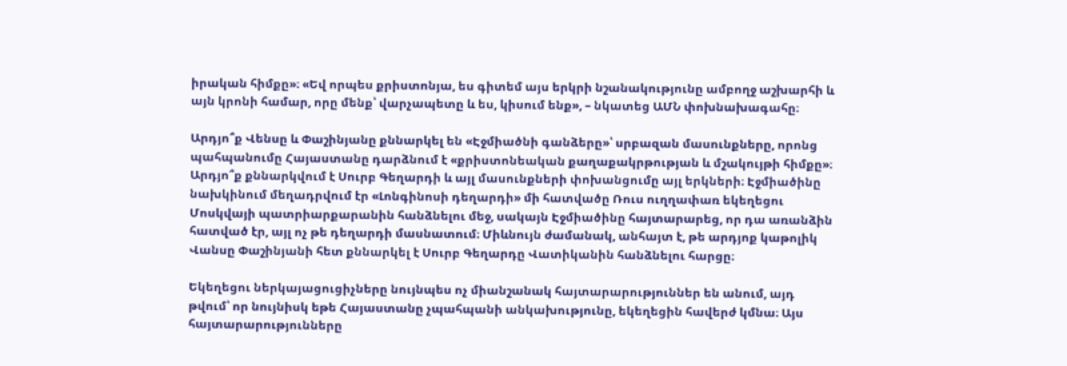իրական հիմքը»։ «Եվ որպես քրիստոնյա, ես գիտեմ այս երկրի նշանակությունը ամբողջ աշխարհի և այն կրոնի համար, որը մենք՝ վարչապետը և ես, կիսում ենք», – նկատեց ԱՄՆ փոխնախագահը։

Արդյո՞ք Վենսը և Փաշինյանը քննարկել են «Էջմիածնի գանձերը»՝ սրբազան մասունքները, որոնց պահպանումը Հայաստանը դարձնում է «քրիստոնեական քաղաքակրթության և մշակույթի հիմքը»։ Արդյո՞ք քննարկվում է Սուրբ Գեղարդի և այլ մասունքների փոխանցումը այլ երկների։ Էջմիածինը նախկինում մեղադրվում էր «Լոնգինոսի դեղարդի» մի հատվածը Ռուս ուղղափառ եկեղեցու Մոսկվայի պատրիարքարանին հանձնելու մեջ, սակայն Էջմիածինը հայտարարեց, որ դա առանձին հատված էր, այլ ոչ թե դեղարդի մասնատում։ Միևնույն ժամանակ, անհայտ է, թե արդյոք կաթոլիկ Վանսը Փաշինյանի հետ քննարկել է Սուրբ Գեղարդը Վատիկանին հանձնելու հարցը։

Եկեղեցու ներկայացուցիչները նույնպես ոչ միանշանակ հայտարարություններ են անում, այդ թվում՝ որ նույնիսկ եթե Հայաստանը չպահպանի անկախությունը, եկեղեցին հավերժ կմնա։ Այս հայտարարությունները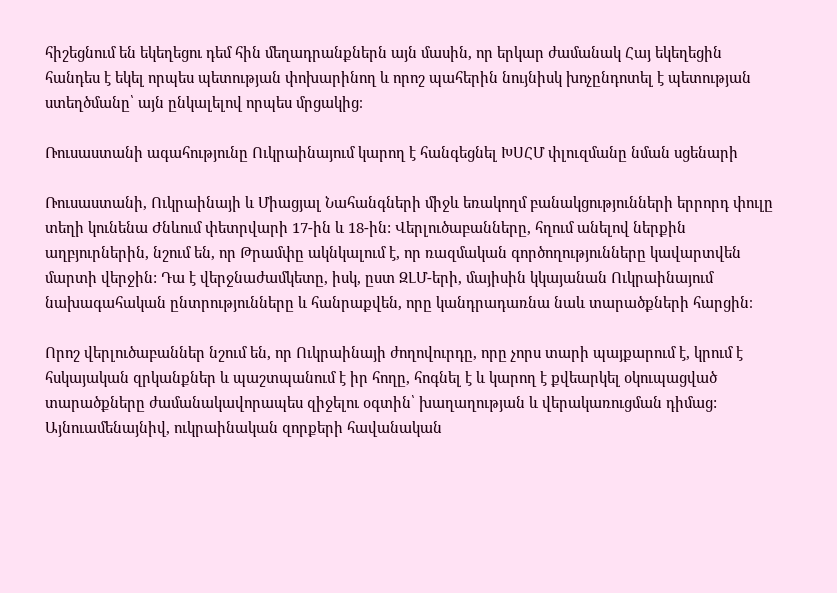հիշեցնում են եկեղեցու դեմ հին մեղադրանքներն այն մասին, որ երկար ժամանակ Հայ եկեղեցին հանդես է եկել որպես պետության փոխարինող և որոշ պահերին նույնիսկ խոչընդոտել է պետության ստեղծմանը՝ այն ընկալելով որպես մրցակից։

Ռուսաստանի ագահությունը Ուկրաինայում կարող է հանգեցնել ԽՍՀՄ փլուզմանը նման սցենարի

Ռուսաստանի, Ուկրաինայի և Միացյալ Նահանգների միջև եռակողմ բանակցությունների երրորդ փուլը տեղի կունենա Ժնևում փետրվարի 17-ին և 18-ին: Վերլուծաբանները, հղում անելով ներքին աղբյուրներին, նշում են, որ Թրամփը ակնկալում է, որ ռազմական գործողությունները կավարտվեն մարտի վերջին: Դա է վերջնաժամկետը, իսկ, ըստ ԶԼՄ-երի, մայիսին կկայանան Ուկրաինայում նախագահական ընտրությունները և հանրաքվեն, որը կանդրադառնա նաև տարածքների հարցին։

Որոշ վերլուծաբաններ նշում են, որ Ուկրաինայի ժողովուրդը, որը չորս տարի պայքարում է, կրում է հսկայական զրկանքներ և պաշտպանում է իր հողը, հոգնել է և կարող է քվեարկել օկուպացված տարածքները ժամանակավորապես զիջելու օգտին՝ խաղաղության և վերակառուցման դիմաց: Այնուամենայնիվ, ուկրաինական զորքերի հավանական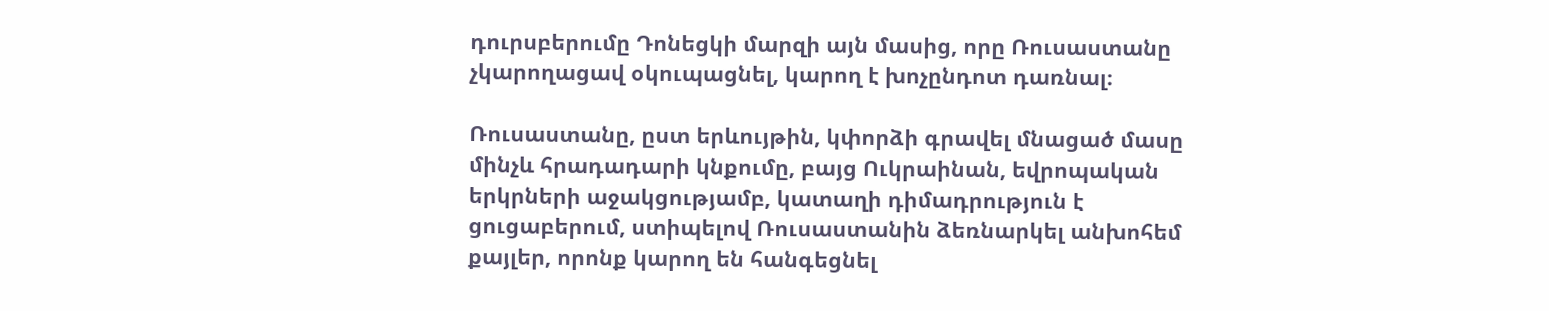դուրսբերումը Դոնեցկի մարզի այն մասից, որը Ռուսաստանը չկարողացավ օկուպացնել, կարող է խոչընդոտ դառնալ։

Ռուսաստանը, ըստ երևույթին, կփորձի գրավել մնացած մասը մինչև հրադադարի կնքումը, բայց Ուկրաինան, եվրոպական երկրների աջակցությամբ, կատաղի դիմադրություն է ցուցաբերում, ստիպելով Ռուսաստանին ձեռնարկել անխոհեմ քայլեր, որոնք կարող են հանգեցնել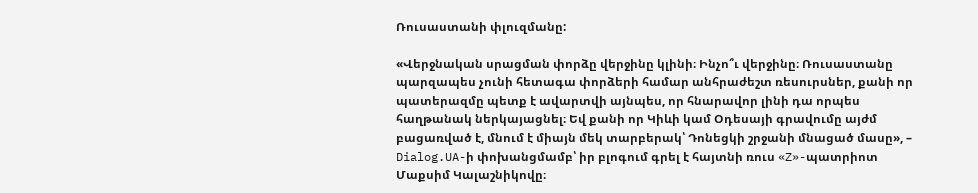Ռուսաստանի փլուզմանը:

«Վերջնական սրացման փորձը վերջինը կլինի։ Ինչո՞ւ վերջինը։ Ռուսաստանը պարզապես չունի հետագա փորձերի համար անհրաժեշտ ռեսուրսներ, քանի որ պատերազմը պետք է ավարտվի այնպես, որ հնարավոր լինի դա որպես հաղթանակ ներկայացնել։ Եվ քանի որ Կիևի կամ Օդեսայի գրավումը այժմ բացառված է, մնում է միայն մեկ տարբերակ՝ Դոնեցկի շրջանի մնացած մասը», – Dialog.UA-ի փոխանցմամբ՝ իր բլոգում գրել է հայտնի ռուս «Z»-պատրիոտ Մաքսիմ Կալաշնիկովը։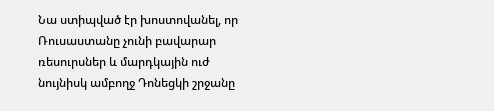Նա ստիպված էր խոստովանել, որ Ռուսաստանը չունի բավարար ռեսուրսներ և մարդկային ուժ նույնիսկ ամբողջ Դոնեցկի շրջանը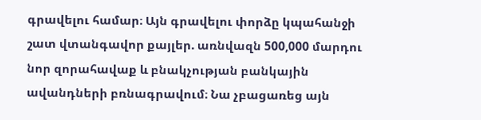գրավելու համար։ Այն գրավելու փորձը կպահանջի շատ վտանգավոր քայլեր. առնվազն 500,000 մարդու նոր զորահավաք և բնակչության բանկային ավանդների բռնագրավում։ Նա չբացառեց այն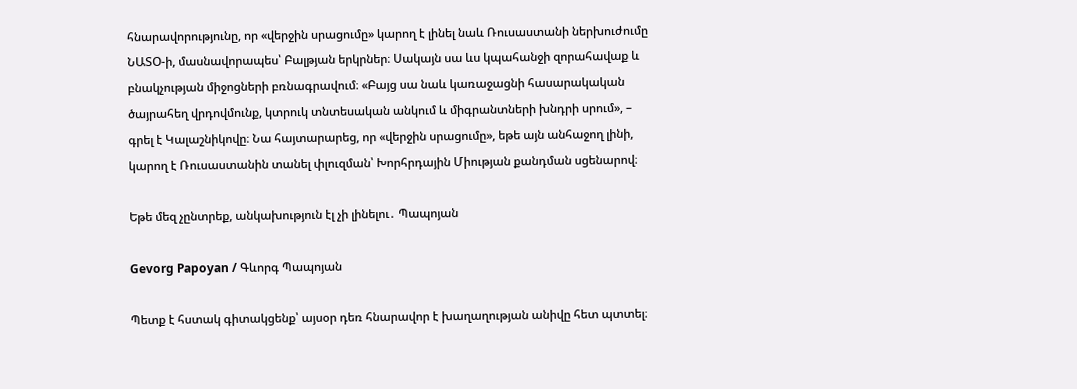հնարավորությունը, որ «վերջին սրացումը» կարող է լինել նաև Ռուսաստանի ներխուժումը ՆԱՏՕ-ի, մասնավորապես՝ Բալթյան երկրներ։ Սակայն սա ևս կպահանջի զորահավաք և բնակչության միջոցների բռնագրավում։ «Բայց սա նաև կառաջացնի հասարակական ծայրահեղ վրդովմունք, կտրուկ տնտեսական անկում և միգրանտների խնդրի սրում», – գրել է Կալաշնիկովը։ Նա հայտարարեց, որ «վերջին սրացումը», եթե այն անհաջող լինի, կարող է Ռուսաստանին տանել փլուզման՝ Խորհրդային Միության քանդման սցենարով։

Եթե մեզ չընտրեք, անկախություն էլ չի լինելու․ Պապոյան

Gevorg Papoyan / Գևորգ Պապոյան

Պետք է հստակ գիտակցենք՝ այսօր դեռ հնարավոր է խաղաղության անիվը հետ պտտել։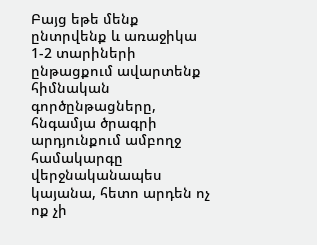Բայց եթե մենք ընտրվենք և առաջիկա 1-2 տարիների ընթացքում ավարտենք հիմնական գործընթացները, հնգամյա ծրագրի արդյունքում ամբողջ համակարգը վերջնականապես կայանա, հետո արդեն ոչ ոք չի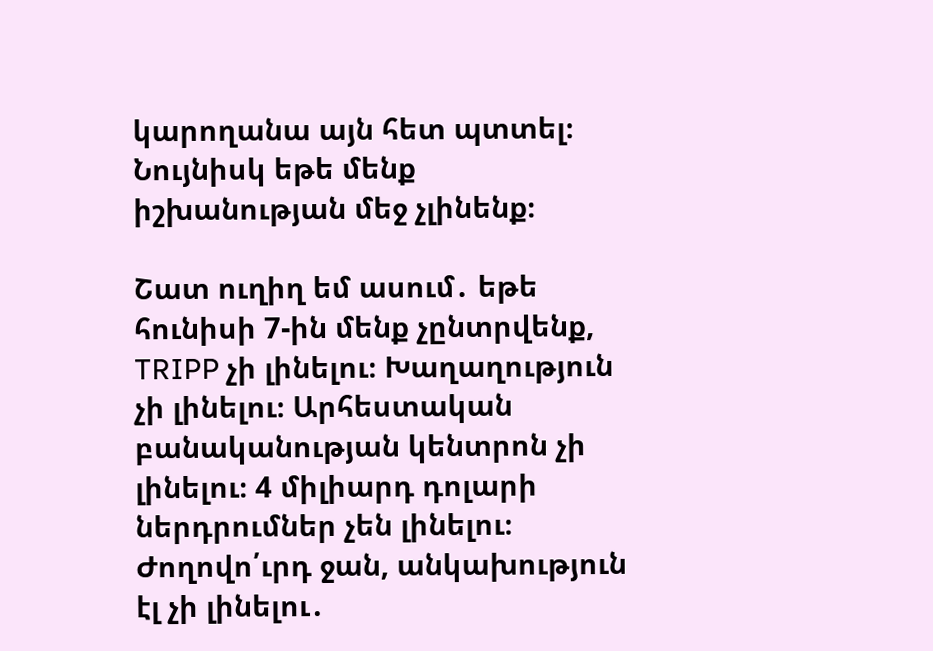կարողանա այն հետ պտտել։ Նույնիսկ եթե մենք իշխանության մեջ չլինենք։

Շատ ուղիղ եմ ասում․ եթե հունիսի 7-ին մենք չընտրվենք, TRIPP չի լինելու։ Խաղաղություն չի լինելու։ Արհեստական բանականության կենտրոն չի լինելու։ 4 միլիարդ դոլարի ներդրումներ չեն լինելու։ Ժողովո՛ւրդ ջան, անկախություն էլ չի լինելու․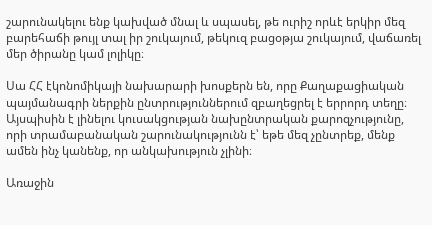շարունակելու ենք կախված մնալ և սպասել, թե ուրիշ որևէ երկիր մեզ բարեհաճի թույլ տալ իր շուկայում, թեկուզ բացօթյա շուկայում, վաճառել մեր ծիրանը կամ լոլիկը։

Սա ՀՀ էկոնոմիկայի նախարարի խոսքերն են, որը Քաղաքացիական պայմանագրի ներքին ընտրություններում զբաղեցրել է երրորդ տեղը։ Այսպիսին է լինելու կուսակցության նախընտրական քարոզչությունը, որի տրամաբանական շարունակությունն է՝ եթե մեզ չընտրեք, մենք ամեն ինչ կանենք, որ անկախություն չլինի։

Առաջին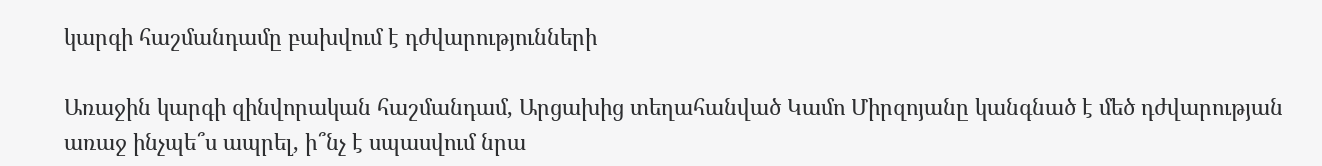կարգի հաշմանդամը բախվում է դժվարությունների

Առաջին կարգի զինվորական հաշմանդամ, Արցախից տեղահանված Կամո Միրզոյանը կանգնած է մեծ դժվարության առաջ ինչպե՞ս ապրել, ի՞նչ է սպասվում նրա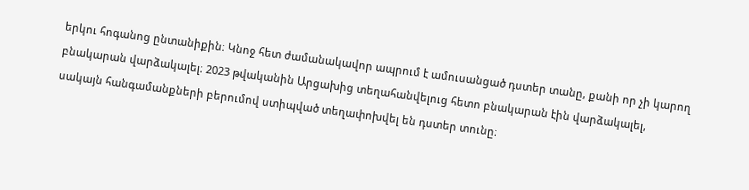երկու հոգանոց ընտանիքին։ Կնոջ հետ ժամանակավոր ապրում է ամուսանցած դստեր տանը, քանի որ չի կարող բնակարան վարձակալել։ 2023 թվականին Արցախից տեղահանվելուց հետո բնակարան էին վարձակալել, սակայն հանգամանքների բերումով ստիպված տեղափոխվել են դստեր տունը։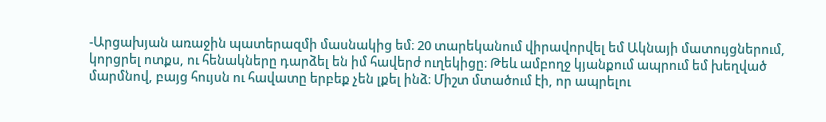-Արցախյան առաջին պատերազմի մասնակից եմ։ 20 տարեկանում վիրավորվել եմ Ակնայի մատույցներում, կորցրել ոտքս, ու հենակները դարձել են իմ հավերժ ուղեկիցը։ Թեև ամբողջ կյանքում ապրում եմ խեղված մարմնով, բայց հույսն ու հավատը երբեք չեն լքել ինձ։ Միշտ մտածում էի, որ ապրելու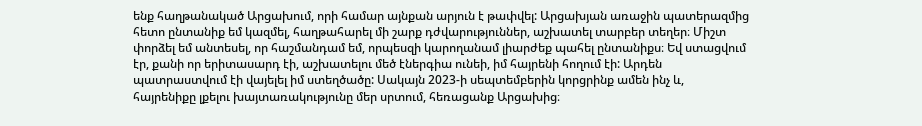ենք հաղթանակած Արցախում, որի համար այնքան արյուն է թափվել: Արցախյան առաջին պատերազմից հետո ընտանիք եմ կազմել, հաղթահարել մի շարք դժվարություններ, աշխատել տարբեր տեղեր։ Միշտ փորձել եմ անտեսել, որ հաշմանդամ եմ, որպեսզի կարողանամ լիարժեք պահել ընտանիքս։ Եվ ստացվում էր, քանի որ երիտասարդ էի, աշխատելու մեծ էներգիա ունեի, իմ հայրենի հողում էի: Արդեն պատրաստվում էի վայելել իմ ստեղծածը: Սակայն 2023-ի սեպտեմբերին կորցրինք ամեն ինչ և, հայրենիքը լքելու խայտառակությունը մեր սրտում, հեռացանք Արցախից։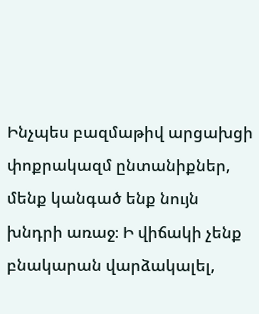Ինչպես բազմաթիվ արցախցի փոքրակազմ ընտանիքներ, մենք կանգած ենք նույն խնդրի առաջ։ Ի վիճակի չենք բնակարան վարձակալել,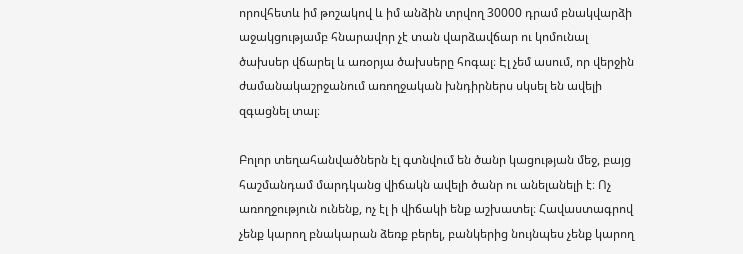որովհետև իմ թոշակով և իմ անձին տրվող 30000 դրամ բնակվարձի աջակցությամբ հնարավոր չէ տան վարձավճար ու կոմունալ ծախսեր վճարել և առօրյա ծախսերը հոգալ։ Էլ չեմ ասում, որ վերջին ժամանակաշրջանում առողջական խնդիրներս սկսել են ավելի զգացնել տալ։

Բոլոր տեղահանվածներն էլ գտնվում են ծանր կացության մեջ, բայց հաշմանդամ մարդկանց վիճակն ավելի ծանր ու անելանելի է։ Ոչ առողջություն ունենք, ոչ էլ ի վիճակի ենք աշխատել։ Հավաստագրով չենք կարող բնակարան ձեռք բերել, բանկերից նույնպես չենք կարող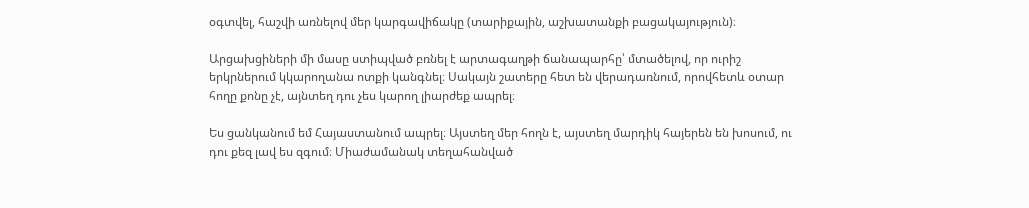օգտվել, հաշվի առնելով մեր կարգավիճակը (տարիքային, աշխատանքի բացակայություն)։

Արցախցիների մի մասը ստիպված բռնել է արտագաղթի ճանապարհը՝ մտածելով, որ ուրիշ երկրներում կկարողանա ոտքի կանգնել։ Սակայն շատերը հետ են վերադառնում, որովհետև օտար հողը քոնը չէ, այնտեղ դու չես կարող լիարժեք ապրել։

Ես ցանկանում եմ Հայաստանում ապրել։ Այստեղ մեր հողն է, այստեղ մարդիկ հայերեն են խոսում, ու դու քեզ լավ ես զգում։ Միաժամանակ տեղահանված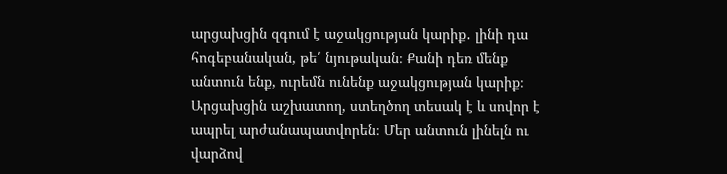արցախցին զգում է աջակցության կարիք․ լինի դա հոգեբանական, թե՛ նյութական։ Քանի դեռ մենք անտուն ենք, ուրեմն ունենք աջակցության կարիք։ Արցախցին աշխատող, ստեղծող տեսակ է և սովոր է ապրել արժանապատվորեն։ Մեր անտուն լինելն ու վարձով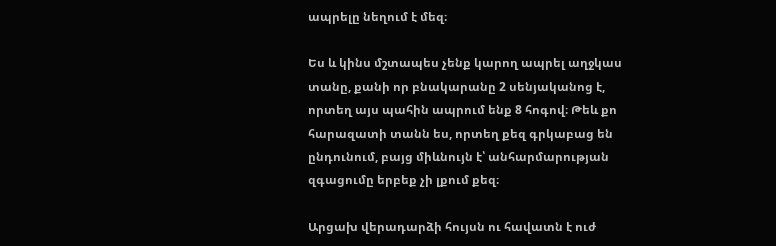ապրելը նեղում է մեզ։

Ես և կինս մշտապես չենք կարող ապրել աղջկաս տանը, քանի որ բնակարանը 2 սենյականոց է, որտեղ այս պահին ապրում ենք 8 հոգով։ Թեև քո հարազատի տանն ես, որտեղ քեզ գրկաբաց են ընդունում, բայց միևնույն է՝ անհարմարության զգացումը երբեք չի լքում քեզ։

Արցախ վերադարձի հույսն ու հավատն է ուժ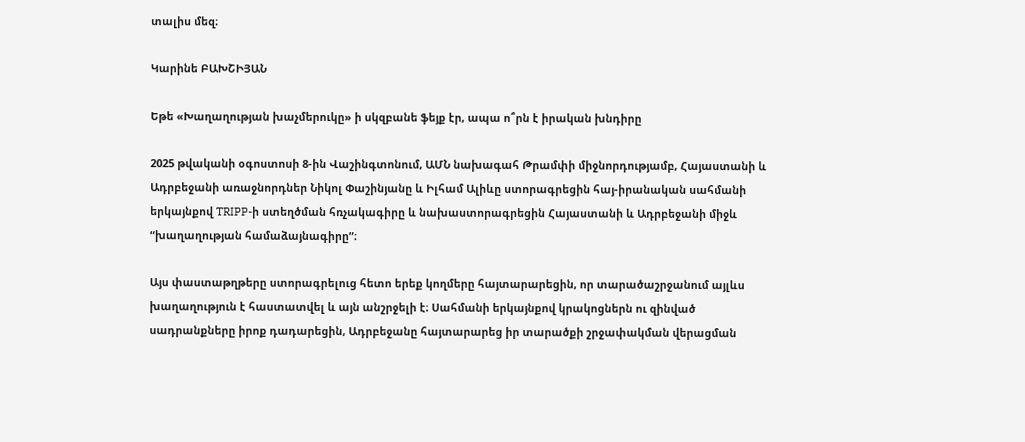տալիս մեզ։

Կարինե ԲԱԽՇԻՅԱՆ

Եթե «Խաղաղության խաչմերուկը» ի սկզբանե ֆեյք էր, ապա ո՞րն է իրական խնդիրը

2025 թվականի օգոստոսի 8-ին Վաշինգտոնում, ԱՄՆ նախագահ Թրամփի միջնորդությամբ, Հայաստանի և Ադրբեջանի առաջնորդներ Նիկոլ Փաշինյանը և Իլհամ Ալիևը ստորագրեցին հայ-իրանական սահմանի երկայնքով TRIPP-ի ստեղծման հռչակագիրը և նախաստորագրեցին Հայաստանի և Ադրբեջանի միջև “խաղաղության համաձայնագիրը”։

Այս փաստաթղթերը ստորագրելուց հետո երեք կողմերը հայտարարեցին, որ տարածաշրջանում այլևս խաղաղություն է հաստատվել և այն անշրջելի է։ Սահմանի երկայնքով կրակոցներն ու զինված սադրանքները իրոք դադարեցին, Ադրբեջանը հայտարարեց իր տարածքի շրջափակման վերացման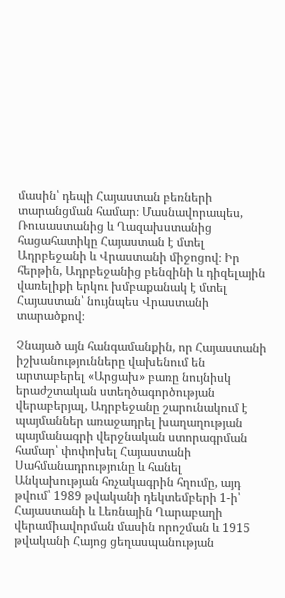մասին՝ դեպի Հայաստան բեռների տարանցման համար։ Մասնավորապես, Ռուսաստանից և Ղազախստանից հացահատիկը Հայաստան է մտել Ադրբեջանի և Վրաստանի միջոցով։ Իր հերթին, Ադրբեջանից բենզինի և դիզելային վառելիքի երկու խմբաքանակ է մտել Հայաստան՝ նույնպես Վրաստանի տարածքով։

Չնայած այն հանգամանքին, որ Հայաստանի իշխանությունները վախենում են արտաբերել «Արցախ» բառը նույնիսկ երաժշտական ստեղծագործության վերաբերյալ, Ադրբեջանը շարունակում է պայմաններ առաջադրել խաղաղության պայմանագրի վերջնական ստորագրման համար՝ փոփոխել Հայաստանի Սահմանադրությունը և հանել Անկախության հռչակագրին հղումը, այդ թվում՝ 1989 թվականի դեկտեմբերի 1-ի՝ Հայաստանի և Լեռնային Ղարաբաղի վերամիավորման մասին որոշման և 1915 թվականի Հայոց ցեղասպանության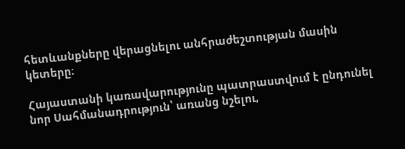հետևանքները վերացնելու անհրաժեշտության մասին կետերը։

Հայաստանի կառավարությունը պատրաստվում է ընդունել նոր Սահմանադրություն՝ առանց նշելու,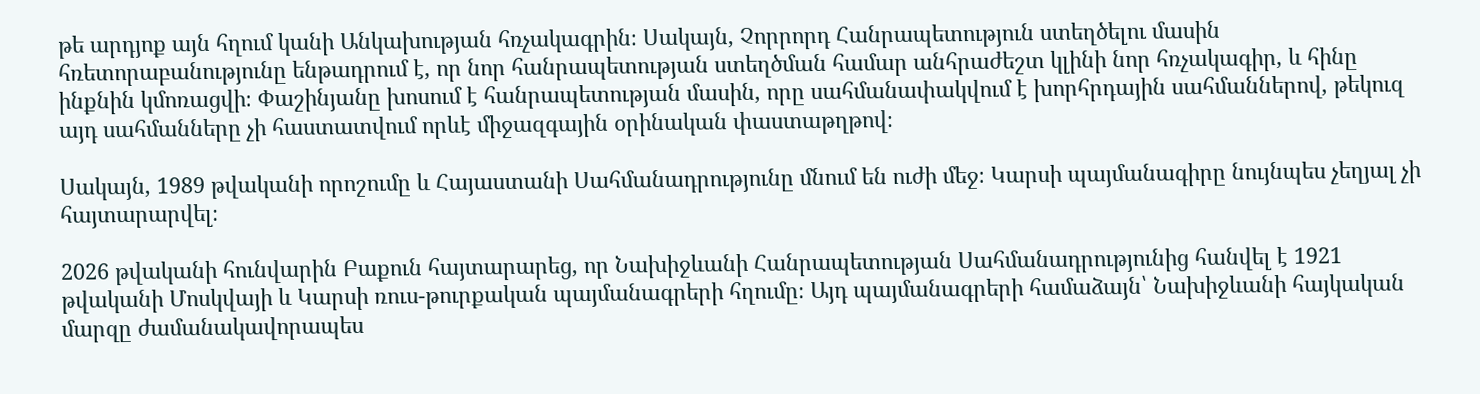թե արդյոք այն հղում կանի Անկախության հռչակագրին։ Սակայն, Չորրորդ Հանրապետություն ստեղծելու մասին հռետորաբանությունը ենթադրում է, որ նոր հանրապետության ստեղծման համար անհրաժեշտ կլինի նոր հռչակագիր, և հինը ինքնին կմոռացվի։ Փաշինյանը խոսում է հանրապետության մասին, որը սահմանափակվում է խորհրդային սահմաններով, թեկուզ այդ սահմանները չի հաստատվում որևէ միջազգային օրինական փաստաթղթով։

Սակայն, 1989 թվականի որոշումը և Հայաստանի Սահմանադրությունը մնում են ուժի մեջ։ Կարսի պայմանագիրը նույնպես չեղյալ չի հայտարարվել։

2026 թվականի հունվարին Բաքուն հայտարարեց, որ Նախիջևանի Հանրապետության Սահմանադրությունից հանվել է 1921 թվականի Մոսկվայի և Կարսի ռուս-թուրքական պայմանագրերի հղումը։ Այդ պայմանագրերի համաձայն՝ Նախիջևանի հայկական մարզը ժամանակավորապես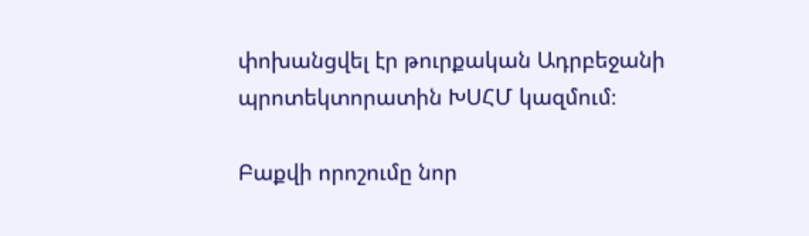փոխանցվել էր թուրքական Ադրբեջանի պրոտեկտորատին ԽՍՀՄ կազմում։

Բաքվի որոշումը նոր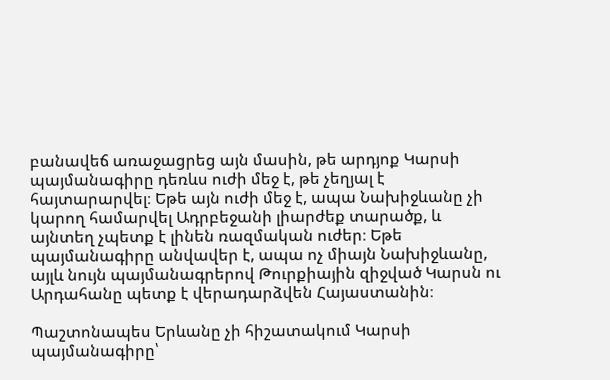բանավեճ առաջացրեց այն մասին, թե արդյոք Կարսի պայմանագիրը դեռևս ուժի մեջ է, թե չեղյալ է հայտարարվել։ Եթե այն ուժի մեջ է, ապա Նախիջևանը չի կարող համարվել Ադրբեջանի լիարժեք տարածք, և այնտեղ չպետք է լինեն ռազմական ուժեր։ Եթե պայմանագիրը անվավեր է, ապա ոչ միայն Նախիջևանը, այլև նույն պայմանագրերով Թուրքիային զիջված Կարսն ու Արդահանը պետք է վերադարձվեն Հայաստանին։

Պաշտոնապես Երևանը չի հիշատակում Կարսի պայմանագիրը՝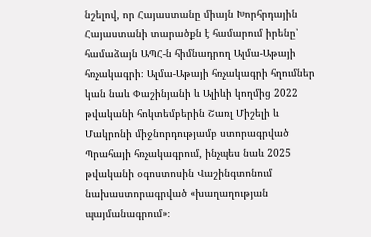նշելով, որ Հայաստանը միայն Խորհրդային Հայաստանի տարածքն է համարում իրենը՝ համաձայն ԱՊՀ-ն հիմնադրող Ալմա-Աթայի հռչակագրի։ Ալմա-Աթայի հռչակագրի հղումներ կան նաև Փաշինյանի և Ալիևի կողմից 2022 թվականի հոկտեմբերին Շառլ Միշելի և Մակրոնի միջնորդությամբ ստորագրված Պրահայի հռչակագրում, ինչպես նաև 2025 թվականի օգոստոսին Վաշինգտոնում նախաստորագրված «խաղաղության պայմանագրում»։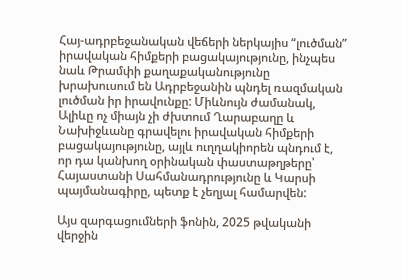Հայ-ադրբեջանական վեճերի ներկայիս “լուծման” իրավական հիմքերի բացակայությունը, ինչպես նաև Թրամփի քաղաքականությունը խրախուսում են Ադրբեջանին պնդել ռազմական լուծման իր իրավունքը: Միևնույն ժամանակ, Ալիևը ոչ միայն չի ժխտում Ղարաբաղը և Նախիջևանը գրավելու իրավական հիմքերի բացակայությունը, այլև ուղղակիորեն պնդում է, որ դա կանխող օրինական փաստաթղթերը՝ Հայաստանի Սահմանադրությունը և Կարսի պայմանագիրը, պետք է չեղյալ համարվեն:

Այս զարգացումների ֆոնին, 2025 թվականի վերջին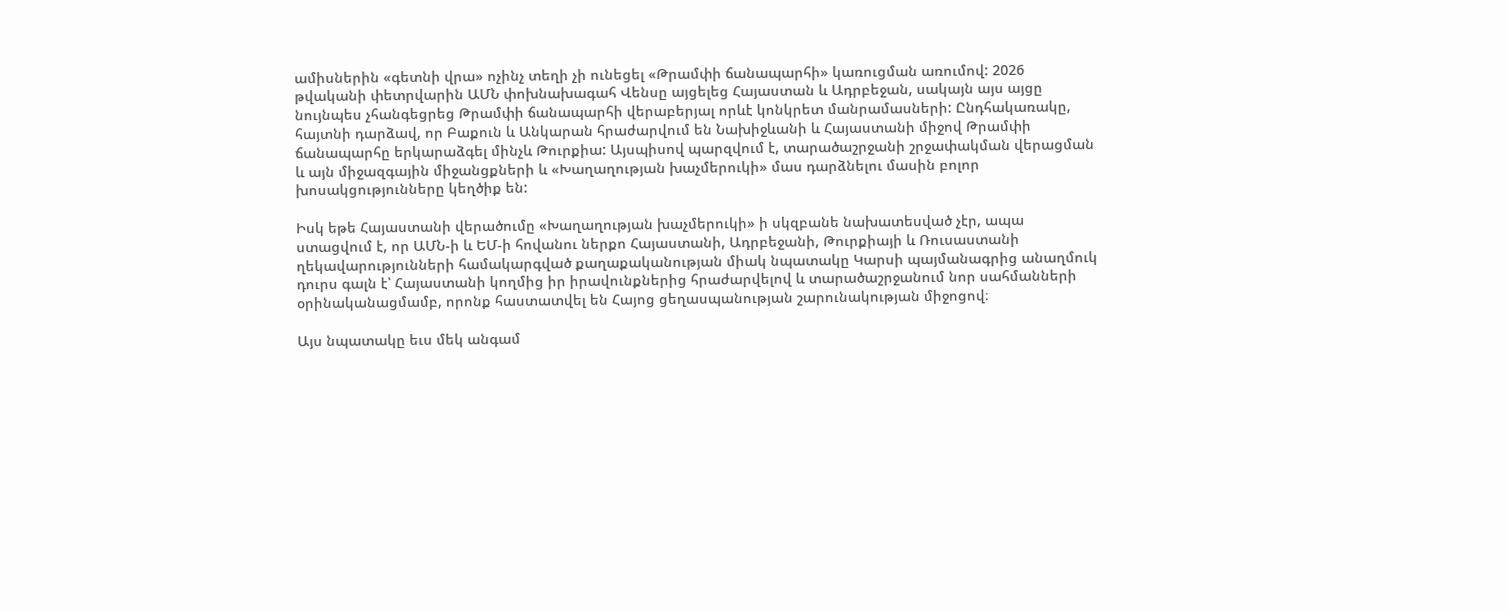ամիսներին «գետնի վրա» ոչինչ տեղի չի ունեցել «Թրամփի ճանապարհի» կառուցման առումով: 2026 թվականի փետրվարին ԱՄՆ փոխնախագահ Վենսը այցելեց Հայաստան և Ադրբեջան, սակայն այս այցը նույնպես չհանգեցրեց Թրամփի ճանապարհի վերաբերյալ որևէ կոնկրետ մանրամասների: Ընդհակառակը, հայտնի դարձավ, որ Բաքուն և Անկարան հրաժարվում են Նախիջևանի և Հայաստանի միջով Թրամփի ճանապարհը երկարաձգել մինչև Թուրքիա: Այսպիսով պարզվում է, տարածաշրջանի շրջափակման վերացման և այն միջազգային միջանցքների և «Խաղաղության խաչմերուկի» մաս դարձնելու մասին բոլոր խոսակցությունները կեղծիք են:

Իսկ եթե Հայաստանի վերածումը «Խաղաղության խաչմերուկի» ի սկզբանե նախատեսված չէր, ապա ստացվում է, որ ԱՄՆ-ի և ԵՄ-ի հովանու ներքո Հայաստանի, Ադրբեջանի, Թուրքիայի և Ռուսաստանի ղեկավարությունների համակարգված քաղաքականության միակ նպատակը Կարսի պայմանագրից անաղմուկ դուրս գալն է՝ Հայաստանի կողմից իր իրավունքներից հրաժարվելով և տարածաշրջանում նոր սահմանների օրինականացմամբ, որոնք հաստատվել են Հայոց ցեղասպանության շարունակության միջոցով։

Այս նպատակը եւս մեկ անգամ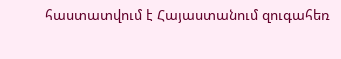հաստատվում է Հայաստանում զուգահեռ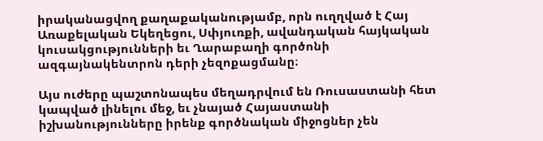իրականացվող քաղաքականությամբ, որն ուղղված է Հայ Առաքելական Եկեղեցու, Սփյուռքի, ավանդական հայկական կուսակցությունների եւ Ղարաբաղի գործոնի ազգայնակենտրոն դերի չեզոքացմանը։

Այս ուժերը պաշտոնապես մեղադրվում են Ռուսաստանի հետ կապված լինելու մեջ, եւ չնայած Հայաստանի իշխանությունները իրենք գործնական միջոցներ չեն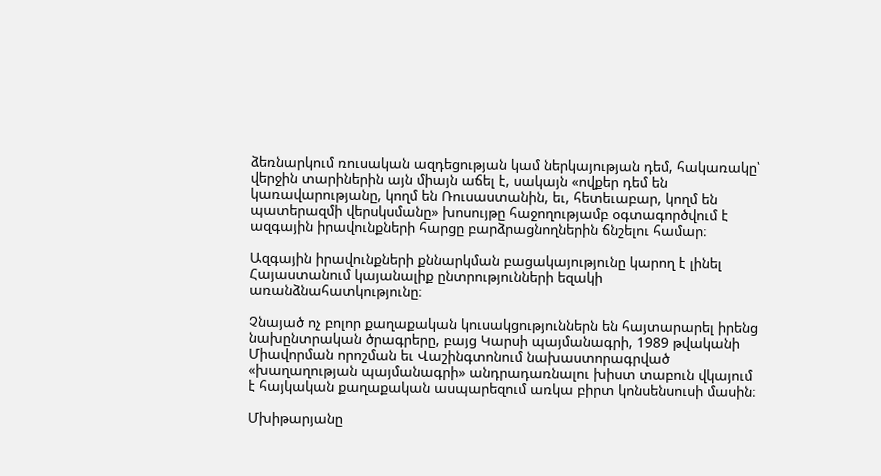ձեռնարկում ռուսական ազդեցության կամ ներկայության դեմ, հակառակը՝ վերջին տարիներին այն միայն աճել է, սակայն «ովքեր դեմ են կառավարությանը, կողմ են Ռուսաստանին, եւ, հետեւաբար, կողմ են պատերազմի վերսկսմանը» խոսույթը հաջողությամբ օգտագործվում է ազգային իրավունքների հարցը բարձրացնողներին ճնշելու համար։

Ազգային իրավունքների քննարկման բացակայությունը կարող է լինել Հայաստանում կայանալիք ընտրությունների եզակի առանձնահատկությունը։

Չնայած ոչ բոլոր քաղաքական կուսակցություններն են հայտարարել իրենց նախընտրական ծրագրերը, բայց Կարսի պայմանագրի, 1989 թվականի Միավորման որոշման եւ Վաշինգտոնում նախաստորագրված «խաղաղության պայմանագրի» անդրադառնալու խիստ տաբուն վկայում է հայկական քաղաքական ասպարեզում առկա բիրտ կոնսենսուսի մասին։

Մխիթարյանը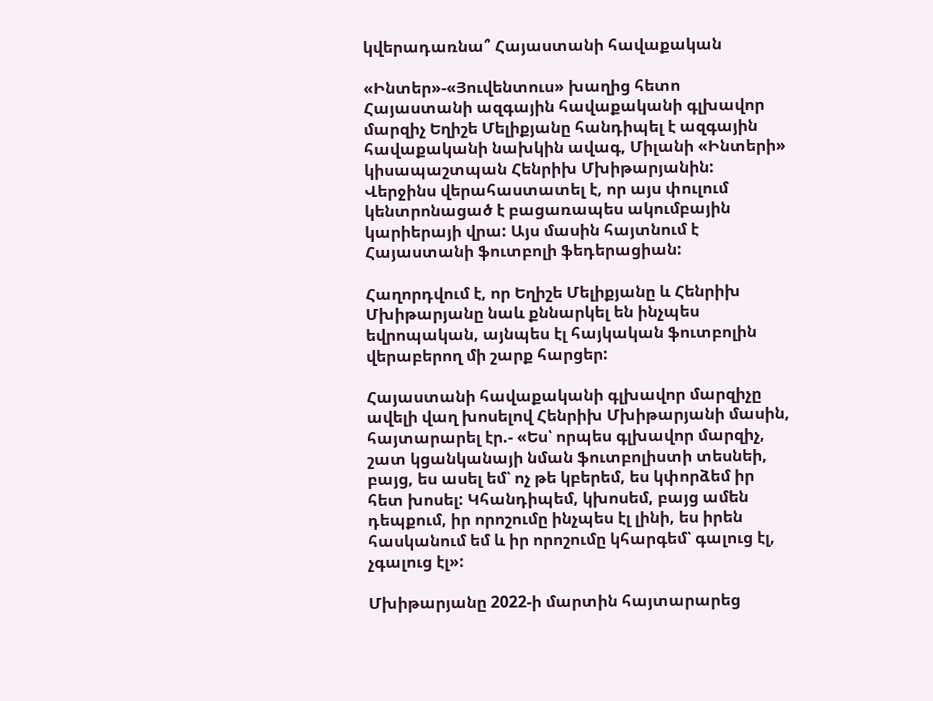կվերադառնա՞ Հայաստանի հավաքական

«Ինտեր»-«Յուվենտուս» խաղից հետո Հայաստանի ազգային հավաքականի գլխավոր մարզիչ Եղիշե Մելիքյանը հանդիպել է ազգային հավաքականի նախկին ավագ, Միլանի «Ինտերի» կիսապաշտպան Հենրիխ Մխիթարյանին: Վերջինս վերահաստատել է, որ այս փուլում կենտրոնացած է բացառապես ակումբային կարիերայի վրա: Այս մասին հայտնում է Հայաստանի ֆուտբոլի ֆեդերացիան:

Հաղորդվում է, որ Եղիշե Մելիքյանը և Հենրիխ Մխիթարյանը նաև քննարկել են ինչպես եվրոպական, այնպես էլ հայկական ֆուտբոլին վերաբերող մի շարք հարցեր:

Հայաստանի հավաքականի գլխավոր մարզիչը ավելի վաղ խոսելով Հենրիխ Մխիթարյանի մասին, հայտարարել էր.- «Ես՝ որպես գլխավոր մարզիչ, շատ կցանկանայի նման ֆուտբոլիստի տեսնեի, բայց, ես ասել եմ՝ ոչ թե կբերեմ, ես կփորձեմ իր հետ խոսել: Կհանդիպեմ, կխոսեմ, բայց ամեն դեպքում, իր որոշումը ինչպես էլ լինի, ես իրեն հասկանում եմ և իր որոշումը կհարգեմ՝ գալուց էլ, չգալուց էլ»:

Մխիթարյանը 2022-ի մարտին հայտարարեց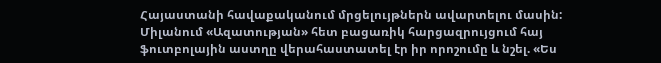Հայաստանի հավաքականում մրցելույթներն ավարտելու մասին: Միլանում «Ազատության» հետ բացառիկ հարցազրույցում հայ ֆուտբոլային աստղը վերահաստատել էր իր որոշումը և նշել. «Ես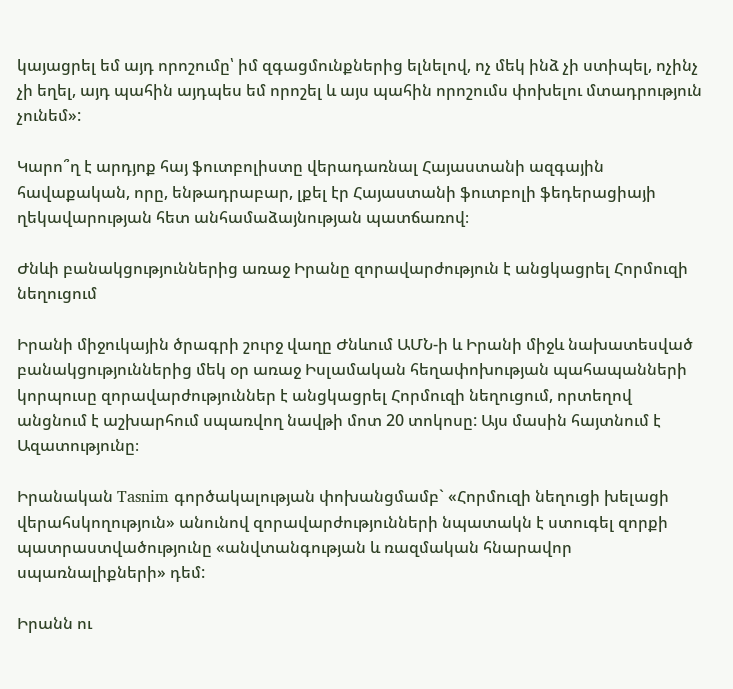կայացրել եմ այդ որոշումը՝ իմ զգացմունքներից ելնելով, ոչ մեկ ինձ չի ստիպել, ոչինչ չի եղել, այդ պահին այդպես եմ որոշել և այս պահին որոշումս փոխելու մտադրություն չունեմ»:

Կարո՞ղ է արդյոք հայ ֆուտբոլիստը վերադառնալ Հայաստանի ազգային հավաքական, որը, ենթադրաբար, լքել էր Հայաստանի ֆուտբոլի ֆեդերացիայի ղեկավարության հետ անհամաձայնության պատճառով։

Ժնևի բանակցություններից առաջ Իրանը զորավարժություն է անցկացրել Հորմուզի նեղուցում

Իրանի միջուկային ծրագրի շուրջ վաղը Ժնևում ԱՄՆ-ի և Իրանի միջև նախատեսված բանակցություններից մեկ օր առաջ Իսլամական հեղափոխության պահապանների կորպուսը զորավարժություններ է անցկացրել Հորմուզի նեղուցում, որտեղով անցնում է աշխարհում սպառվող նավթի մոտ 20 տոկոսը: Այս մասին հայտնում է Ազատությունը։

Իրանական Tasnim գործակալության փոխանցմամբ` «Հորմուզի նեղուցի խելացի վերահսկողություն» անունով զորավարժությունների նպատակն է ստուգել զորքի պատրաստվածությունը «անվտանգության և ռազմական հնարավոր սպառնալիքների» դեմ:

Իրանն ու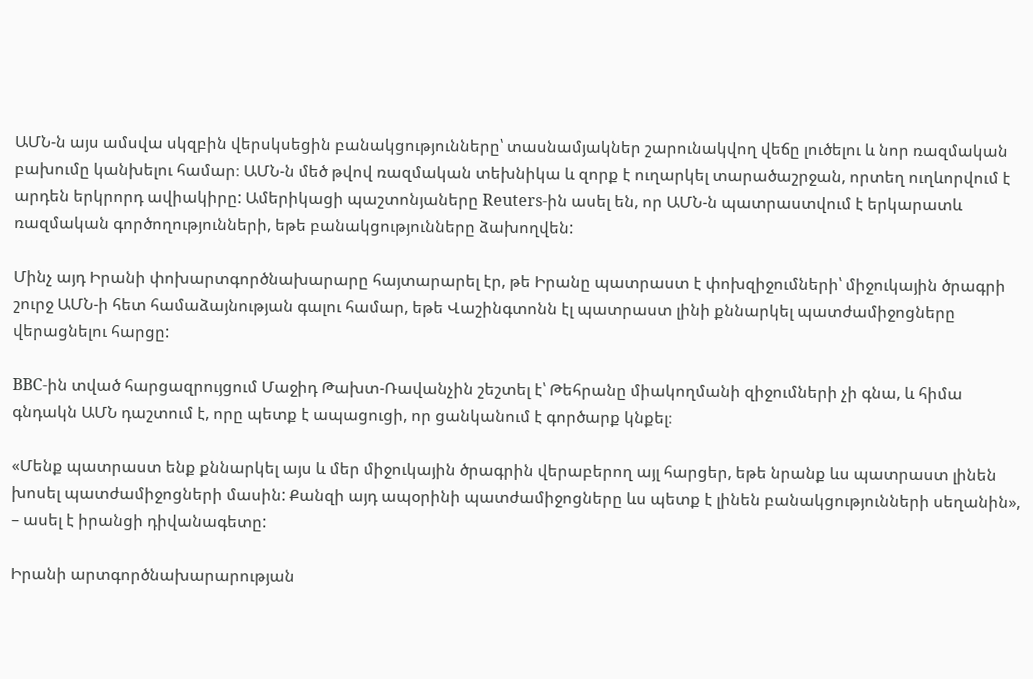ԱՄՆ-ն այս ամսվա սկզբին վերսկսեցին բանակցությունները՝ տասնամյակներ շարունակվող վեճը լուծելու և նոր ռազմական բախումը կանխելու համար։ ԱՄՆ-ն մեծ թվով ռազմական տեխնիկա և զորք է ուղարկել տարածաշրջան, որտեղ ուղևորվում է արդեն երկրորդ ավիակիրը: Ամերիկացի պաշտոնյաները Reuters-ին ասել են, որ ԱՄՆ-ն պատրաստվում է երկարատև ռազմական գործողությունների, եթե բանակցությունները ձախողվեն:

Մինչ այդ Իրանի փոխարտգործնախարարը հայտարարել էր, թե Իրանը պատրաստ է փոխզիջումների՝ միջուկային ծրագրի շուրջ ԱՄՆ-ի հետ համաձայնության գալու համար, եթե Վաշինգտոնն էլ պատրաստ լինի քննարկել պատժամիջոցները վերացնելու հարցը:

BBC-ին տված հարցազրույցում Մաջիդ Թախտ-Ռավանչին շեշտել է՝ Թեհրանը միակողմանի զիջումների չի գնա, և հիմա գնդակն ԱՄՆ դաշտում է, որը պետք է ապացուցի, որ ցանկանում է գործարք կնքել։

«Մենք պատրաստ ենք քննարկել այս և մեր միջուկային ծրագրին վերաբերող այլ հարցեր, եթե նրանք ևս պատրաստ լինեն խոսել պատժամիջոցների մասին: Քանզի այդ ապօրինի պատժամիջոցները ևս պետք է լինեն բանակցությունների սեղանին», – ասել է իրանցի դիվանագետը:

Իրանի արտգործնախարարության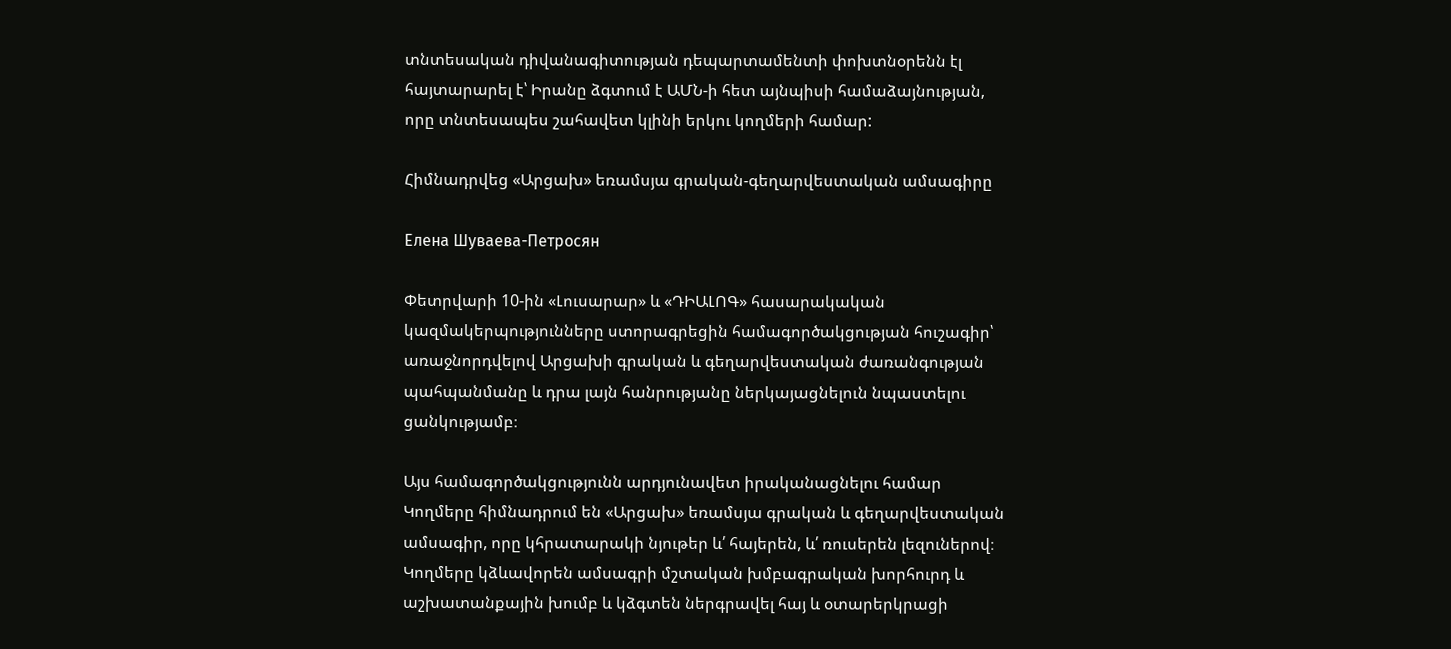տնտեսական դիվանագիտության դեպարտամենտի փոխտնօրենն էլ հայտարարել է՝ Իրանը ձգտում է ԱՄՆ-ի հետ այնպիսի համաձայնության, որը տնտեսապես շահավետ կլինի երկու կողմերի համար:

Հիմնադրվեց «Արցախ» եռամսյա գրական-գեղարվեստական ամսագիրը

Елена Шуваева-Петросян

Փետրվարի 10-ին «Լուսարար» և «ԴԻԱԼՈԳ» հասարակական կազմակերպությունները ստորագրեցին համագործակցության հուշագիր՝ առաջնորդվելով Արցախի գրական և գեղարվեստական ժառանգության պահպանմանը և դրա լայն հանրությանը ներկայացնելուն նպաստելու ցանկությամբ։

Այս համագործակցությունն արդյունավետ իրականացնելու համար Կողմերը հիմնադրում են «Արցախ» եռամսյա գրական և գեղարվեստական ամսագիր, որը կհրատարակի նյութեր և՛ հայերեն, և՛ ռուսերեն լեզուներով։ Կողմերը կձևավորեն ամսագրի մշտական խմբագրական խորհուրդ և աշխատանքային խումբ և կձգտեն ներգրավել հայ և օտարերկրացի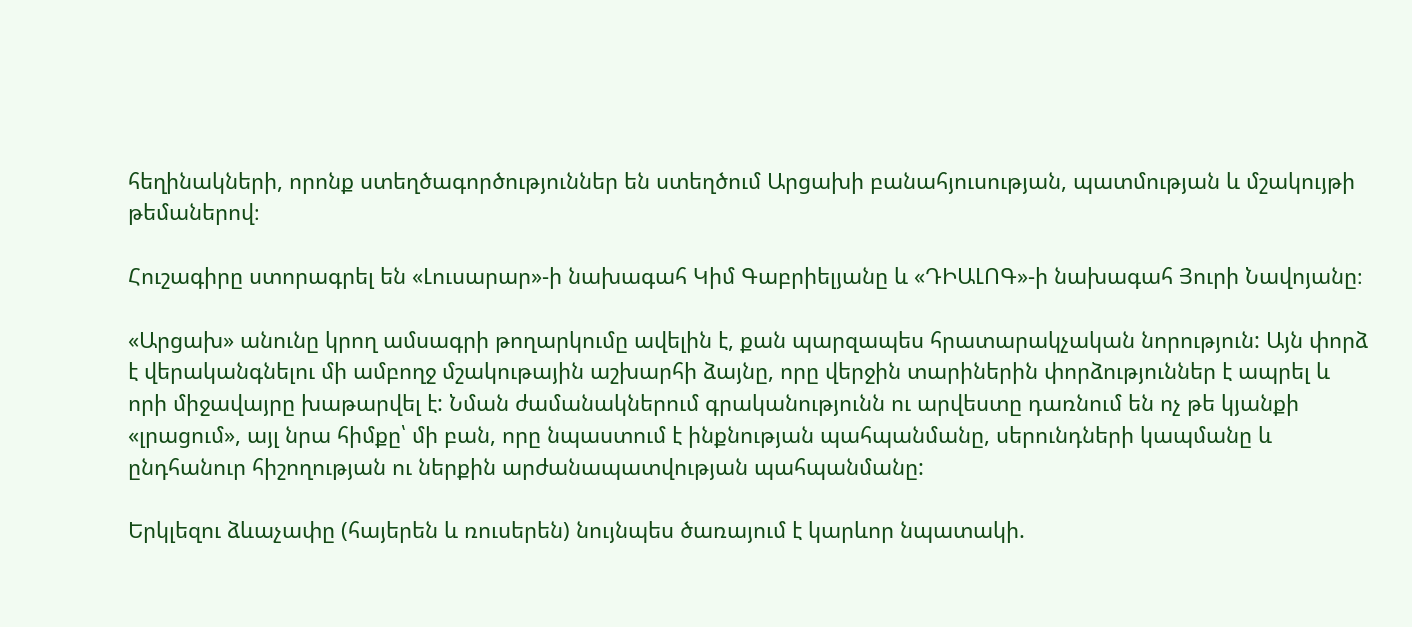հեղինակների, որոնք ստեղծագործություններ են ստեղծում Արցախի բանահյուսության, պատմության և մշակույթի թեմաներով։

Հուշագիրը ստորագրել են «Լուսարար»-ի նախագահ Կիմ Գաբրիելյանը և «ԴԻԱԼՈԳ»-ի նախագահ Յուրի Նավոյանը։

«Արցախ» անունը կրող ամսագրի թողարկումը ավելին է, քան պարզապես հրատարակչական նորություն: Այն փորձ է վերականգնելու մի ամբողջ մշակութային աշխարհի ձայնը, որը վերջին տարիներին փորձություններ է ապրել և որի միջավայրը խաթարվել է: Նման ժամանակներում գրականությունն ու արվեստը դառնում են ոչ թե կյանքի «լրացում», այլ նրա հիմքը՝ մի բան, որը նպաստում է ինքնության պահպանմանը, սերունդների կապմանը և ընդհանուր հիշողության ու ներքին արժանապատվության պահպանմանը:

Երկլեզու ձևաչափը (հայերեն և ռուսերեն) նույնպես ծառայում է կարևոր նպատակի.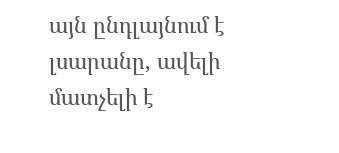այն ընդլայնում է լսարանը, ավելի մատչելի է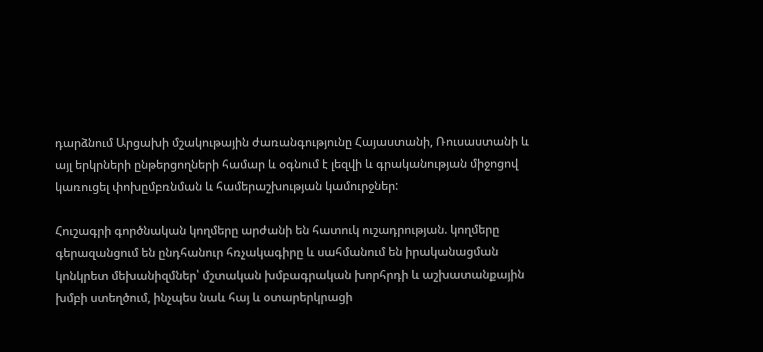դարձնում Արցախի մշակութային ժառանգությունը Հայաստանի, Ռուսաստանի և այլ երկրների ընթերցողների համար և օգնում է լեզվի և գրականության միջոցով կառուցել փոխըմբռնման և համերաշխության կամուրջներ:

Հուշագրի գործնական կողմերը արժանի են հատուկ ուշադրության. կողմերը գերազանցում են ընդհանուր հռչակագիրը և սահմանում են իրականացման կոնկրետ մեխանիզմներ՝ մշտական խմբագրական խորհրդի և աշխատանքային խմբի ստեղծում, ինչպես նաև հայ և օտարերկրացի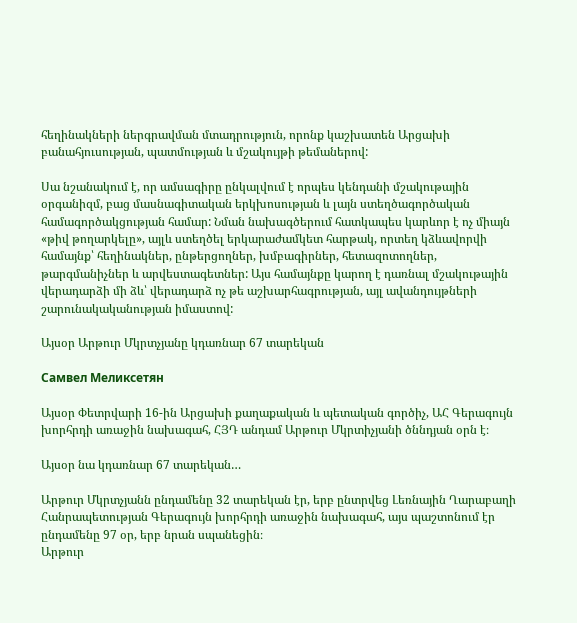հեղինակների ներգրավման մտադրություն, որոնք կաշխատեն Արցախի բանահյուսության, պատմության և մշակույթի թեմաներով:

Սա նշանակում է, որ ամսագիրը ընկալվում է որպես կենդանի մշակութային օրգանիզմ, բաց մասնագիտական երկխոսության և լայն ստեղծագործական համագործակցության համար: Նման նախագծերում հատկապես կարևոր է ոչ միայն «թիվ թողարկելը», այլև ստեղծել երկարաժամկետ հարթակ, որտեղ կձևավորվի համայնք՝ հեղինակներ, ընթերցողներ, խմբագիրներ, հետազոտողներ, թարգմանիչներ և արվեստագետներ: Այս համայնքը կարող է դառնալ մշակութային վերադարձի մի ձև՝ վերադարձ ոչ թե աշխարհագրության, այլ ավանդույթների շարունակականության իմաստով:

Այսօր Արթուր Մկրտչյանը կդառնար 67 տարեկան

Самвел Меликсетян

Այսօր Փետրվարի 16-ին Արցախի քաղաքական և պետական գործիչ, ԱՀ Գերագույն խորհրդի առաջին նախագահ, ՀՅԴ անդամ Արթուր Մկրտիչյանի ծննդյան օրն է։

Այսօր նա կդառնար 67 տարեկան…

Արթուր Մկրտչյանն ընդամենը 32 տարեկան էր, երբ ընտրվեց Լեռնային Ղարաբաղի Հանրապետության Գերագույն խորհրդի առաջին նախագահ, այս պաշտոնում էր ընդամենը 97 օր, երբ նրան սպանեցին։
Արթուր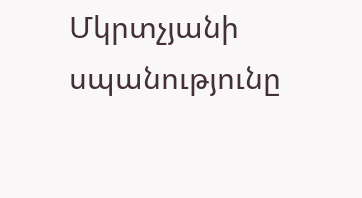Մկրտչյանի սպանությունը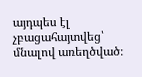այդպես էլ չբացահայտվեց՝ մնալով առեղծված։